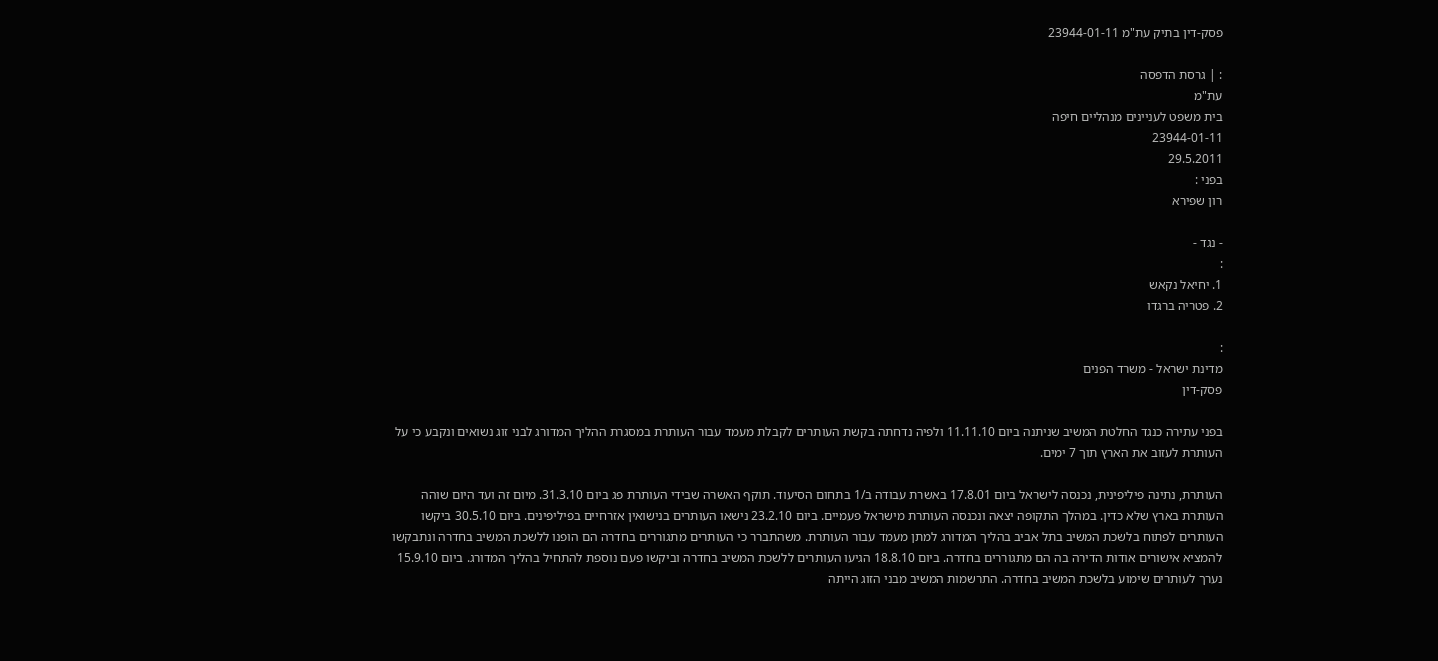פסק-דין בתיק עת"מ 23944-01-11

: | גרסת הדפסה
עת"מ
בית משפט לעניינים מנהליים חיפה
23944-01-11
29.5.2011
בפני :
רון שפירא

- נגד -
:
1. יחיאל נקאש
2. פטריה ברגדו

:
מדינת ישראל - משרד הפנים
פסק-דין

בפני עתירה כנגד החלטת המשיב שניתנה ביום 11.11.10 ולפיה נדחתה בקשת העותרים לקבלת מעמד עבור העותרת במסגרת ההליך המדורג לבני זוג נשואים ונקבע כי על העותרת לעזוב את הארץ תוך 7 ימים.

העותרת, נתינה פיליפינית, נכנסה לישראל ביום 17.8.01 באשרת עבודה ב/1 בתחום הסיעוד. תוקף האשרה שבידי העותרת פג ביום 31.3.10. מיום זה ועד היום שוהה העותרת בארץ שלא כדין. במהלך התקופה יצאה ונכנסה העותרת מישראל פעמיים. ביום 23.2.10 נישאו העותרים בנישואין אזרחיים בפיליפינים. ביום 30.5.10 ביקשו העותרים לפתוח בלשכת המשיב בתל אביב בהליך המדורג למתן מעמד עבור העותרת. משהתברר כי העותרים מתגוררים בחדרה הם הופנו ללשכת המשיב בחדרה ונתבקשו להמציא אישורים אודות הדירה בה הם מתגוררים בחדרה. ביום 18.8.10 הגיעו העותרים ללשכת המשיב בחדרה וביקשו פעם נוספת להתחיל בהליך המדורג. ביום 15.9.10 נערך לעותרים שימוע בלשכת המשיב בחדרה. התרשמות המשיב מבני הזוג הייתה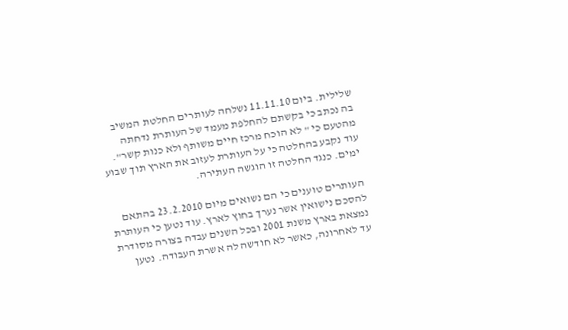שלילית. ביום 11.11.10 נשלחה לעותרים החלטת המשיב בה נכתב כי בקשתם להחלפת מעמד של העותרת נדחתה מהטעם כי " לא הוכח מרכז חיים משותף ולא כנות קשר". עוד נקבע בהחלטה כי על העותרת לעזוב את הארץ תוך שבוע ימים. כנגד החלטה זו הוגשה העתירה.

העותרים טוענים כי הם נשואים מיום 23.2.2010 בהתאם להסכם נישואין אשר נערך בחוץ לארץ. עוד נטען כי העותרת נמצאת בארץ משנת 2001 ובכל השנים עבדה בצורה מסודרת עד לאחרונה, כאשר לא חודשה לה אשרת העבודה. נטען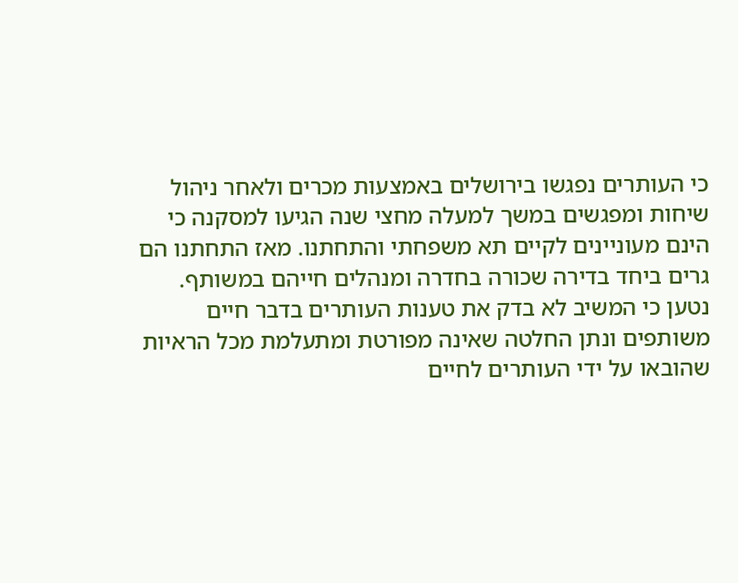כי העותרים נפגשו בירושלים באמצעות מכרים ולאחר ניהול שיחות ומפגשים במשך למעלה מחצי שנה הגיעו למסקנה כי הינם מעוניינים לקיים תא משפחתי והתחתנו. מאז התחתנו הם גרים ביחד בדירה שכורה בחדרה ומנהלים חייהם במשותף. נטען כי המשיב לא בדק את טענות העותרים בדבר חיים משותפים ונתן החלטה שאינה מפורטת ומתעלמת מכל הראיות שהובאו על ידי העותרים לחיים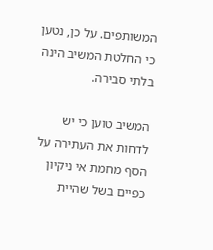המשותפים. על כן, נטען כי החלטת המשיב הינה בלתי סבירה.

המשיב טוען כי יש לדחות את העתירה על הסף מחמת אי ניקיון כפיים בשל שהיית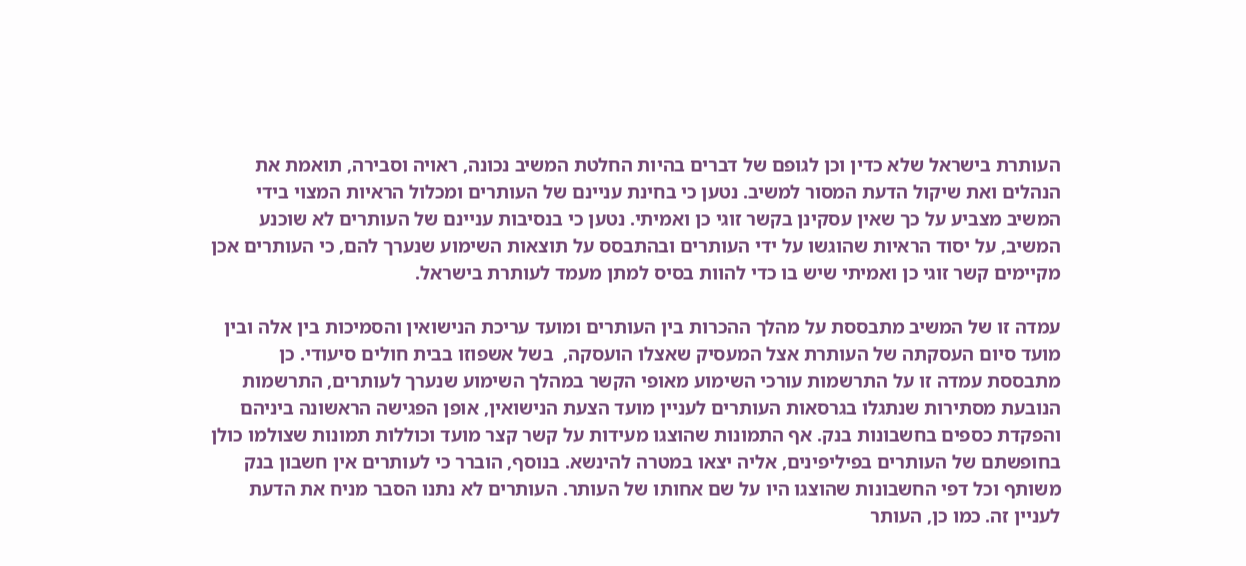העותרת בישראל שלא כדין וכן לגופם של דברים בהיות החלטת המשיב נכונה, ראויה וסבירה, תואמת את הנהלים ואת שיקול הדעת המסור למשיב. נטען כי בחינת עניינם של העותרים ומכלול הראיות המצוי בידי המשיב מצביע על כך שאין עסקינן בקשר זוגי כן ואמיתי. נטען כי בנסיבות עניינם של העותרים לא שוכנע המשיב, על יסוד הראיות שהוגשו על ידי העותרים ובהתבסס על תוצאות השימוע שנערך להם, כי העותרים אכן מקיימים קשר זוגי כן ואמיתי שיש בו כדי להוות בסיס למתן מעמד לעותרת בישראל.

עמדה זו של המשיב מתבססת על מהלך ההכרות בין העותרים ומועד עריכת הנישואין והסמיכות בין אלה ובין מועד סיום העסקתה של העותרת אצל המעסיק שאצלו הועסקה,  בשל אשפוזו בבית חולים סיעודי. כן מתבססת עמדה זו על התרשמות עורכי השימוע מאופי הקשר במהלך השימוע שנערך לעותרים, התרשמות הנובעת מסתירות שנתגלו בגרסאות העותרים לעניין מועד הצעת הנישואין, אופן הפגישה הראשונה ביניהם והפקדת כספים בחשבונות בנק. אף התמונות שהוצגו מעידות על קשר קצר מועד וכוללות תמונות שצולמו כולן בחופשתם של העותרים בפיליפינים, אליה יצאו במטרה להינשא. בנוסף, הוברר כי לעותרים אין חשבון בנק משותף וכל דפי החשבונות שהוצגו היו על שם אחותו של העותר. העותרים לא נתנו הסבר מניח את הדעת לעניין זה. כמו כן, העותר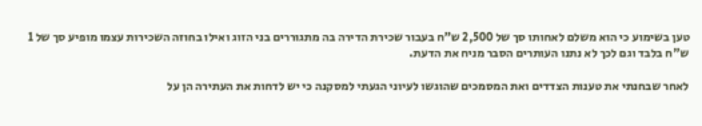טען בשימוע כי הוא משלם לאחותו סך של 2,500 ש"ח בעבור שכירת הדירה בה מתגוררים בני הזוג ואילו בחוזה השכירות עצמו מופיע סך של 1 ש"ח בלבד וגם לכך לא נתנו העותרים הסבר מניח את הדעת.

לאחר שבחנתי את טענות הצדדים ואת המסמכים שהוגשו לעיוני הגעתי למסקנה כי יש לדחות את העתירה הן על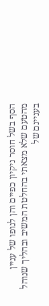הסף בשל חוסר ניקיון כפיים והן לגופו של עניין מהטעם שלא מצאתי בהחלטת המשיב ובהליך שנוהל בעניינם של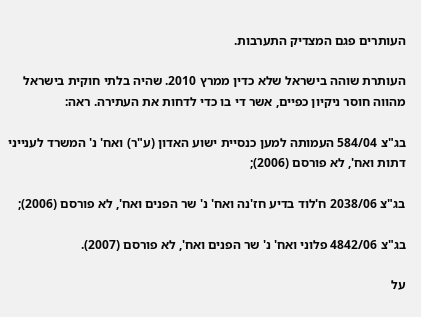העותרים פגם המצדיק התערבות.

העותרת שוהה בישראל שלא כדין ממרץ 2010. שהיה בלתי חוקית בישראל מהווה חוסר ניקיון כפיים, אשר די בו כדי לדחות את העתירה. ראה:

בג"צ 584/04 העמותה למען כנסיית ישוע האדון (ע"ר) ואח' נ' המשרד לענייני דתות ואח', לא פורסם (2006);

בג"צ 2038/06 ח'לוד בדיע חז'נה ואח' נ' שר הפנים ואח', לא פורסם (2006);

בג"צ 4842/06 פלוני ואח' נ' שר הפנים ואח', לא פורסם (2007).

על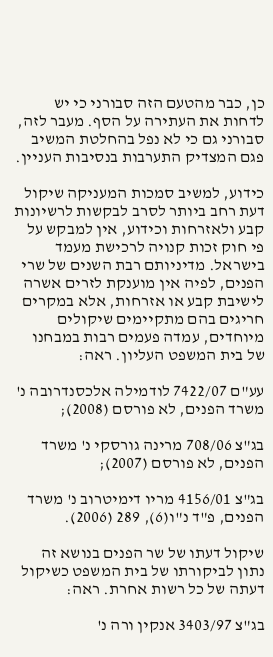כן, כבר מהטעם הזה סבורני כי יש לדחות את העתירה על הסף. מעבר לזה, סבורני גם כי לא נפל בהחלטת המשיב פגם המצדיק התערבות בנסיבות העניין.

כידוע, למשיב סמכות המעניקה שיקול דעת רחב ביותר לסרב לבקשות לרשיונות קבע ולאזרחות וכידוע, אין למבקש על פי חוק זכות קנויה לרכישת מעמד בישראל. מדיניותם רבת השנים של שרי הפנים, לפיה אין מוענקת לזרים אשרה לישיבת קבע או אזרחות, אלא במקרים חריגים בהם מתקיימים שיקולים מיוחדים, עמדה פעמים רבות במבחנו של בית המשפט העליון. ראה:

עע"ם 7422/07 לודמילה אלכסנדרובה נ' משרד הפנים, לא פורסם (2008);

בג"צ 708/06 מרינה גורסקי נ' משרד הפנים, לא פורסם (2007);

בג"צ 4156/01 מריו דימיטרוב נ' משרד הפנים, פ"ד נ"ו(6), 289 (2006).

שיקול דעתו של שר הפנים בנושא זה נתון לביקורתו של בית המשפט כשיקול דעתה של כל רשות אחרת. ראה:

בג"צ 3403/97 אנקין ורה נ'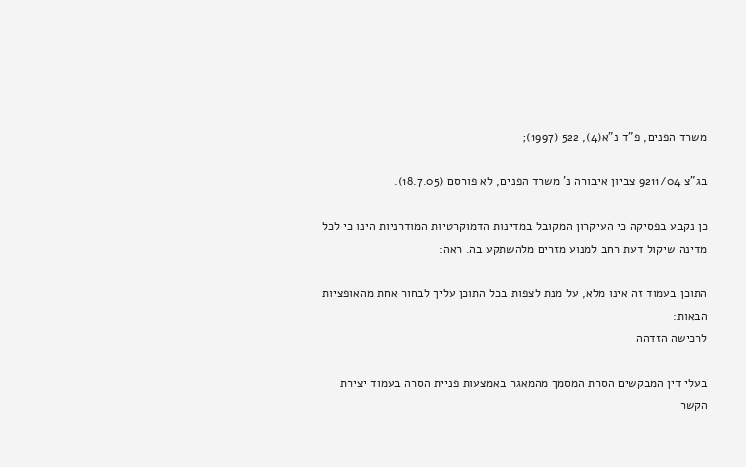משרד הפנים, פ"ד נ"א(4), 522 (1997);

בג"צ 9211/04 צביון איבורה נ' משרד הפנים, לא פורסם (18.7.05).

כן נקבע בפסיקה כי העיקרון המקובל במדינות הדמוקרטיות המודרניות הינו כי לכל מדינה שיקול דעת רחב למנוע מזרים מלהשתקע בה. ראה:

התוכן בעמוד זה אינו מלא, על מנת לצפות בכל התוכן עליך לבחור אחת מהאופציות הבאות:
לרכישה הזדהה

בעלי דין המבקשים הסרת המסמך מהמאגר באמצעות פניית הסרה בעמוד יצירת הקשר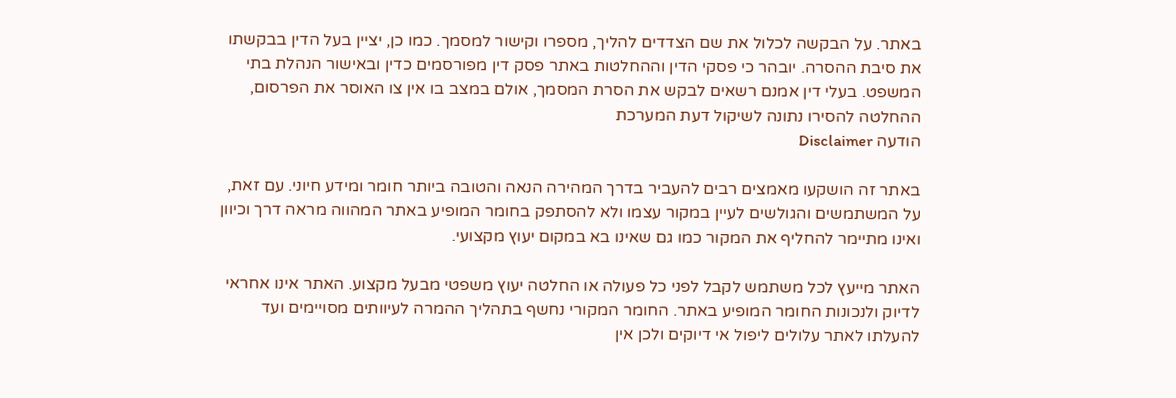באתר. על הבקשה לכלול את שם הצדדים להליך, מספרו וקישור למסמך. כמו כן, יציין בעל הדין בבקשתו את סיבת ההסרה. יובהר כי פסקי הדין וההחלטות באתר פסק דין מפורסמים כדין ובאישור הנהלת בתי המשפט. בעלי דין אמנם רשאים לבקש את הסרת המסמך, אולם במצב בו אין צו האוסר את הפרסום, ההחלטה להסירו נתונה לשיקול דעת המערכת
הודעה Disclaimer

באתר זה הושקעו מאמצים רבים להעביר בדרך המהירה הנאה והטובה ביותר חומר ומידע חיוני. עם זאת, על המשתמשים והגולשים לעיין במקור עצמו ולא להסתפק בחומר המופיע באתר המהווה מראה דרך וכיוון ואינו מתיימר להחליף את המקור כמו גם שאינו בא במקום יעוץ מקצועי.

האתר מייעץ לכל משתמש לקבל לפני כל פעולה או החלטה יעוץ משפטי מבעל מקצוע. האתר אינו אחראי לדיוק ולנכונות החומר המופיע באתר. החומר המקורי נחשף בתהליך ההמרה לעיוותים מסויימים ועד להעלתו לאתר עלולים ליפול אי דיוקים ולכן אין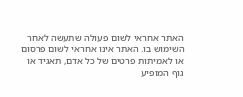האתר אחראי לשום פעולה שתעשה לאחר השימוש בו. האתר אינו אחראי לשום פרסום או לאמיתות פרטים של כל אדם, תאגיד או גוף המופיע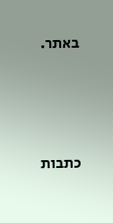באתר.




כתבות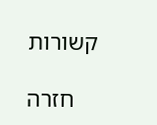קשורות

    חזרה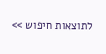לתוצאות חיפוש >>